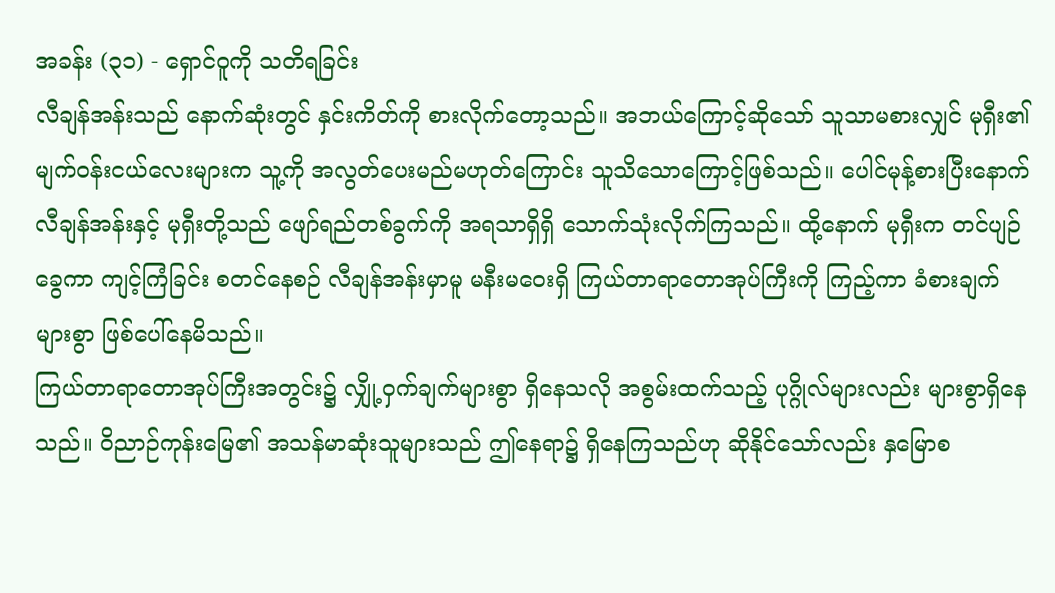အခန်း (၃၁) - ရှောင်ဝူကို သတိရခြင်း
လီချန်အန်းသည် နောက်ဆုံးတွင် နှင်းကိတ်ကို စားလိုက်တော့သည်။ အဘယ်ကြောင့်ဆိုသော် သူသာမစားလျှင် မုရှီး၏ မျက်ဝန်းငယ်လေးများက သူ့ကို အလွတ်ပေးမည်မဟုတ်ကြောင်း သူသိသောကြောင့်ဖြစ်သည်။ ပေါင်မုန့်စားပြီးနောက် လီချန်အန်းနှင့် မုရှီးတို့သည် ဖျော်ရည်တစ်ခွက်ကို အရသာရှိရှိ သောက်သုံးလိုက်ကြသည်။ ထို့နောက် မုရှီးက တင်ပျဉ်ခွေကာ ကျင့်ကြံခြင်း စတင်နေစဉ် လီချန်အန်းမှာမူ မနီးမဝေးရှိ ကြယ်တာရာတောအုပ်ကြီးကို ကြည့်ကာ ခံစားချက်များစွာ ဖြစ်ပေါ်နေမိသည်။
ကြယ်တာရာတောအုပ်ကြီးအတွင်း၌ လျှို့ဝှက်ချက်များစွာ ရှိနေသလို အစွမ်းထက်သည့် ပုဂ္ဂိုလ်များလည်း များစွာရှိနေသည်။ ဝိညာဉ်ကုန်းမြေ၏ အသန်မာဆုံးသူများသည် ဤနေရာ၌ ရှိနေကြသည်ဟု ဆိုနိုင်သော်လည်း နှမြောစ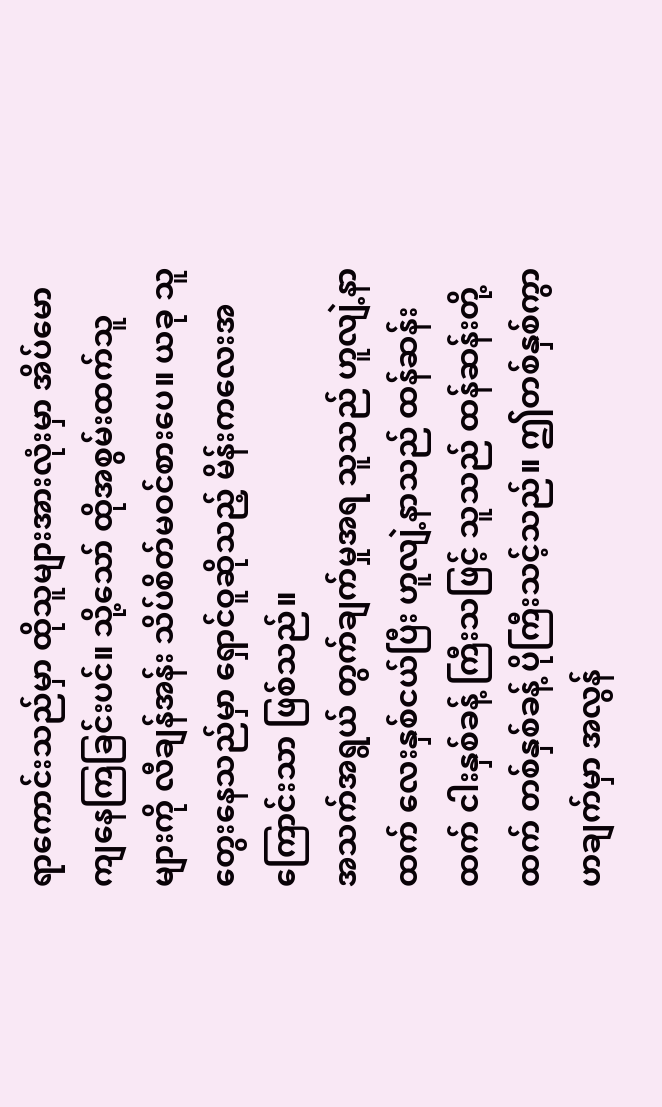ရာကောင်းသည်မှာ ထိုသူများအားလုံးမှာ အိပ်မောကျနေကြခြင်းပင်။ သို့သော် ထိုအစွမ်းထက်သူများကို လီချန်အန်း သိပ်စိတ်မဝင်စားပေ။ ယခု သူတွေးနေသည်မှာ ရှောင်ဝူဆိုသည့် မိန်းကလေးအကြောင်းသာ ဖြစ်သည်။
အသက်အရွယ် တွက်ချက်မှုအရ သူသည် ဟူလျဲ့နာထက် လေးနှစ်ငယ်ပြီး ဟူလျဲ့နာသည် ထန်ဆန်းထက် ငါးနှစ်ခန့် ကြီးသဖြင့် သူသည် ထန်ဆန်းတို့ထက် တစ်နှစ်ခန့် ပိုကြီးသင့်သည်။ ဤတစ်နှစ်ကွာဟချက်မှာ အလွန်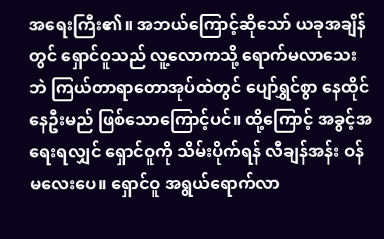အရေးကြီး၏။ အဘယ်ကြောင့်ဆိုသော် ယခုအချိန်တွင် ရှောင်ဝူသည် လူ့လောကသို့ ရောက်မလာသေးဘဲ ကြယ်တာရာတောအုပ်ထဲတွင် ပျော်ရွှင်စွာ နေထိုင်နေဦးမည် ဖြစ်သောကြောင့်ပင်။ ထို့ကြောင့် အခွင့်အရေးရလျှင် ရှောင်ဝူကို သိမ်းပိုက်ရန် လီချန်အန်း ဝန်မလေးပေ။ ရှောင်ဝူ အရွယ်ရောက်လာ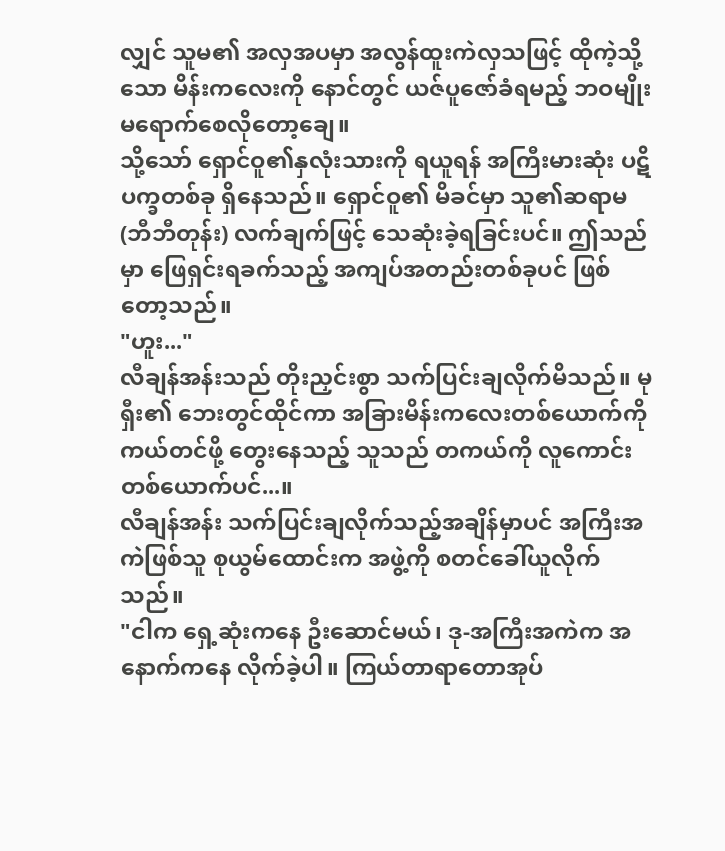လျှင် သူမ၏ အလှအပမှာ အလွန်ထူးကဲလှသဖြင့် ထိုကဲ့သို့သော မိန်းကလေးကို နောင်တွင် ယဇ်ပူဇော်ခံရမည့် ဘဝမျိုး မရောက်စေလိုတော့ချေ။
သို့သော် ရှောင်ဝူ၏နှလုံးသားကို ရယူရန် အကြီးမားဆုံး ပဋိပက္ခတစ်ခု ရှိနေသည်။ ရှောင်ဝူ၏ မိခင်မှာ သူ၏ဆရာမ (ဘီဘီတုန်း) လက်ချက်ဖြင့် သေဆုံးခဲ့ရခြင်းပင်။ ဤသည်မှာ ဖြေရှင်းရခက်သည့် အကျပ်အတည်းတစ်ခုပင် ဖြစ်တော့သည်။
"ဟူး..."
လီချန်အန်းသည် တိုးညှင်းစွာ သက်ပြင်းချလိုက်မိသည်။ မုရှီး၏ ဘေးတွင်ထိုင်ကာ အခြားမိန်းကလေးတစ်ယောက်ကို ကယ်တင်ဖို့ တွေးနေသည့် သူသည် တကယ်ကို လူကောင်းတစ်ယောက်ပင်...။
လီချန်အန်း သက်ပြင်းချလိုက်သည့်အချိန်မှာပင် အကြီးအကဲဖြစ်သူ စုယွမ်ထောင်းက အဖွဲ့ကို စတင်ခေါ်ယူလိုက်သည်။
"ငါက ရှေ့ဆုံးကနေ ဦးဆောင်မယ်၊ ဒု-အကြီးအကဲက အနောက်ကနေ လိုက်ခဲ့ပါ။ ကြယ်တာရာတောအုပ်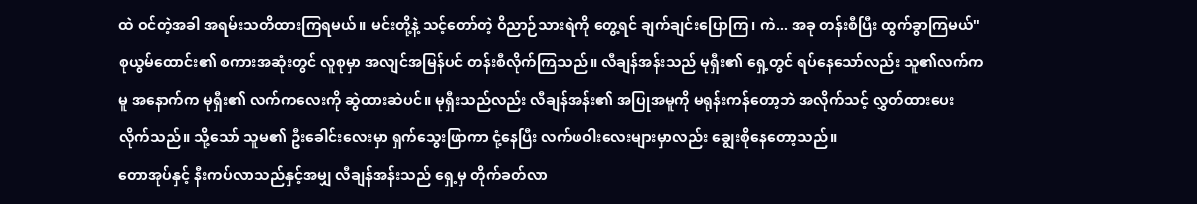ထဲ ဝင်တဲ့အခါ အရမ်းသတိထားကြရမယ်။ မင်းတို့နဲ့ သင့်တော်တဲ့ ဝိညာဉ်သားရဲကို တွေ့ရင် ချက်ချင်းပြောကြ၊ ကဲ... အခု တန်းစီပြီး ထွက်ခွာကြမယ်"
စုယွမ်ထောင်း၏ စကားအဆုံးတွင် လူစုမှာ အလျင်အမြန်ပင် တန်းစီလိုက်ကြသည်။ လီချန်အန်းသည် မုရှီး၏ ရှေ့တွင် ရပ်နေသော်လည်း သူ၏လက်ကမူ အနောက်က မုရှီး၏ လက်ကလေးကို ဆွဲထားဆဲပင်။ မုရှီးသည်လည်း လီချန်အန်း၏ အပြုအမူကို မရုန်းကန်တော့ဘဲ အလိုက်သင့် လွှတ်ထားပေးလိုက်သည်။ သို့သော် သူမ၏ ဦးခေါင်းလေးမှာ ရှက်သွေးဖြာကာ ငုံ့နေပြီး လက်ဖဝါးလေးများမှာလည်း ချွေးစိုနေတော့သည်။
တောအုပ်နှင့် နီးကပ်လာသည်နှင့်အမျှ လီချန်အန်းသည် ရှေ့မှ တိုက်ခတ်လာ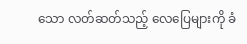သော လတ်ဆတ်သည့် လေပြေများကို ခံ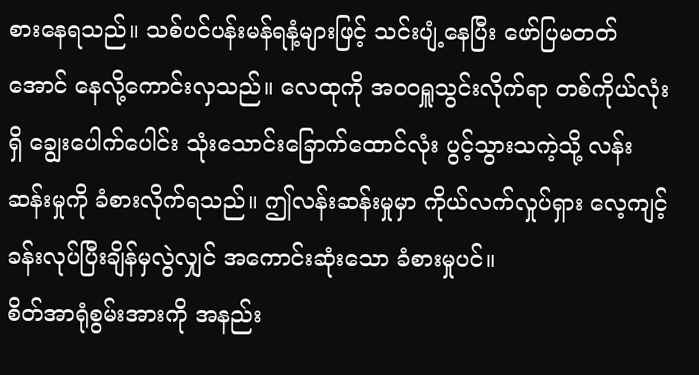စားနေရသည်။ သစ်ပင်ပန်းမန်ရနံ့များဖြင့် သင်းပျံ့နေပြီး ဖော်ပြမတတ်အောင် နေလို့ကောင်းလှသည်။ လေထုကို အဝဝရှူသွင်းလိုက်ရာ တစ်ကိုယ်လုံးရှိ ချွေးပေါက်ပေါင်း သုံးသောင်းခြောက်ထောင်လုံး ပွင့်သွားသကဲ့သို့ လန်းဆန်းမှုကို ခံစားလိုက်ရသည်။ ဤလန်းဆန်းမှုမှာ ကိုယ်လက်လှုပ်ရှား လေ့ကျင့်ခန်းလုပ်ပြီးချိန်မှလွဲလျှင် အကောင်းဆုံးသော ခံစားမှုပင်။
စိတ်အာရုံစွမ်းအားကို အနည်း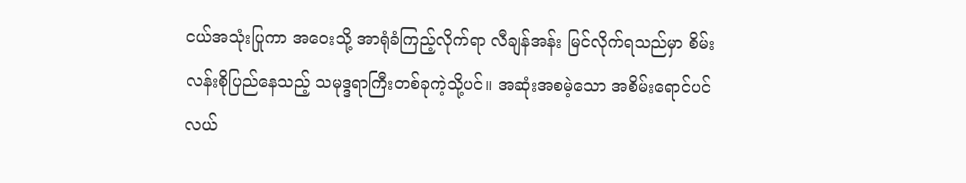ငယ်အသုံးပြုကာ အဝေးသို့ အာရုံခံကြည့်လိုက်ရာ လီချန်အန်း မြင်လိုက်ရသည်မှာ စိမ်းလန်းစိုပြည်နေသည့် သမုဒ္ဒရာကြီးတစ်ခုကဲ့သို့ပင်။ အဆုံးအစမဲ့သော အစိမ်းရောင်ပင်လယ်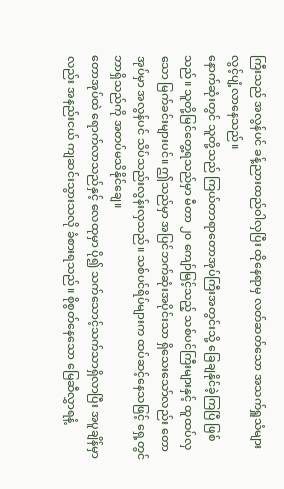ကြီးသည် အလွန်ပင် ခန့်ညားထည်ဝါလှပြီး ထိုနေရာမှ လတ်ဆတ်သော အသက်ရှူသံများ လွင့်ပျံ့လာနေသည်။
နောက်ဆုံးတွင် သူတို့သည် ကြယ်တာရာတောအုပ်ကြီးအတွင်းသို့ ခြေချနိုင်ခဲ့ကြပြီ ဖြစ်သည်။ သူတို့မြင်တွေ့ရသည်မှာ မီတာ ၂၀ ကျော်မြင့်သည့် သစ်ပင်ကြီးများနှင့် ထူထပ်လှသော မြက်ခင်းများပင်။ ဤသည်မှာ အပြင်ဘက်ဆုံးအပိုင်းသာ ရှိသေးသော်လည်း တောအုပ်မှာ အလွန်ပင် သိပ်သည်းလွန်းလှသည်။ သစ်ပင်ရိပ်များက ထပ်ဆင့်နေသဖြင့် ရှေ့တွင် ဘာရှိသည်ကို အတပ်မသိနိုင်ချေ။
တောအုပ်ထဲ ရောက်လာသည်နှင့် လေထုမှာ ပို၍ သက်သောင့်သက်သာရှိလာပြီး အပူချိန်မှာလည်း အနည်းငယ် ကျဆင်းသွားသလို ခံစားရသည်။ စိုစွတ်နေသော မြေဆီလွှာရနံ့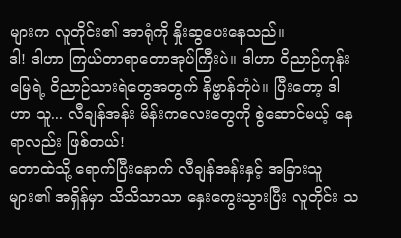များက လူတိုင်း၏ အာရုံကို နှိုးဆွပေးနေသည်။
ဒါ! ဒါဟာ ကြယ်တာရာတောအုပ်ကြီးပဲ။ ဒါဟာ ဝိညာဉ်ကုန်းမြေရဲ့ ဝိညာဉ်သားရဲတွေအတွက် နိဗ္ဗာန်ဘုံပဲ။ ပြီးတော့ ဒါဟာ သူ... လီချန်အန်း မိန်းကလေးတွေကို စွဲဆောင်မယ့် နေရာလည်း ဖြစ်တယ်!
တောထဲသို့ ရောက်ပြီးနောက် လီချန်အန်းနှင့် အခြားသူများ၏ အရှိန်မှာ သိသိသာသာ နှေးကွေးသွားပြီး လူတိုင်း သ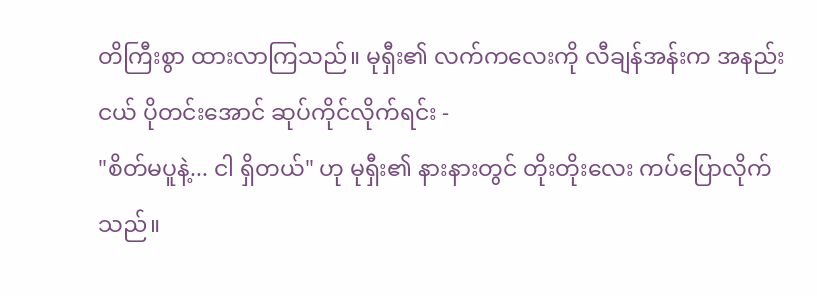တိကြီးစွာ ထားလာကြသည်။ မုရှီး၏ လက်ကလေးကို လီချန်အန်းက အနည်းငယ် ပိုတင်းအောင် ဆုပ်ကိုင်လိုက်ရင်း -
"စိတ်မပူနဲ့... ငါ ရှိတယ်" ဟု မုရှီး၏ နားနားတွင် တိုးတိုးလေး ကပ်ပြောလိုက်သည်။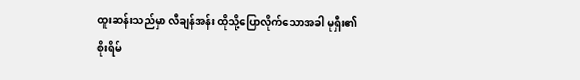ထူးဆန်းသည်မှာ လီချန်အန်း ထိုသို့ပြောလိုက်သောအခါ မုရှီး၏ စိုးရိမ်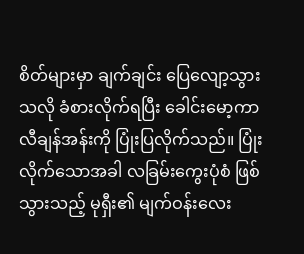စိတ်များမှာ ချက်ချင်း ပြေလျော့သွားသလို ခံစားလိုက်ရပြီး ခေါင်းမော့ကာ လီချန်အန်းကို ပြုံးပြလိုက်သည်။ ပြုံးလိုက်သောအခါ လခြမ်းကွေးပုံစံ ဖြစ်သွားသည့် မုရှီး၏ မျက်ဝန်းလေး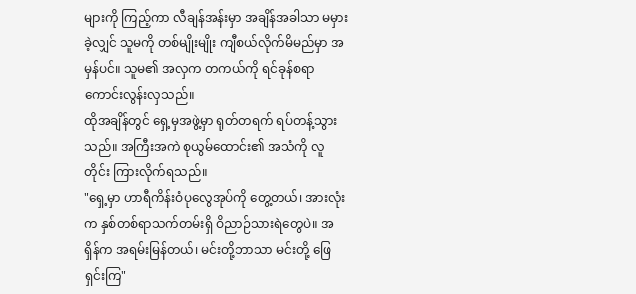များကို ကြည့်ကာ လီချန်အန်းမှာ အချိန်အခါသာ မမှားခဲ့လျှင် သူမကို တစ်မျိုးမျိုး ကျီစယ်လိုက်မိမည်မှာ အမှန်ပင်။ သူမ၏ အလှက တကယ်ကို ရင်ခုန်စရာ ကောင်းလွန်းလှသည်။
ထိုအချိန်တွင် ရှေ့မှအဖွဲ့မှာ ရုတ်တရက် ရပ်တန့်သွားသည်။ အကြီးအကဲ စုယွမ်ထောင်း၏ အသံကို လူတိုင်း ကြားလိုက်ရသည်။
"ရှေ့မှာ ဟာရီကိန်းဝံပုလွေအုပ်ကို တွေ့တယ်၊ အားလုံးက နှစ်တစ်ရာသက်တမ်းရှိ ဝိညာဉ်သားရဲတွေပဲ။ အရှိန်က အရမ်းမြန်တယ်၊ မင်းတို့ဘာသာ မင်းတို့ ဖြေရှင်းကြ"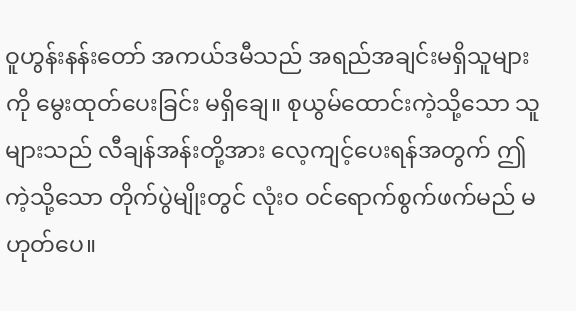ဝူဟွန်းနန်းတော် အကယ်ဒမီသည် အရည်အချင်းမရှိသူများကို မွေးထုတ်ပေးခြင်း မရှိချေ။ စုယွမ်ထောင်းကဲ့သို့သော သူများသည် လီချန်အန်းတို့အား လေ့ကျင့်ပေးရန်အတွက် ဤကဲ့သို့သော တိုက်ပွဲမျိုးတွင် လုံးဝ ဝင်ရောက်စွက်ဖက်မည် မဟုတ်ပေ။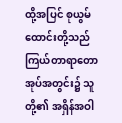ထို့အပြင် စုယွမ်ထောင်းတို့သည် ကြယ်တာရာတောအုပ်အတွင်း၌ သူတို့၏ အရှိန်အဝါ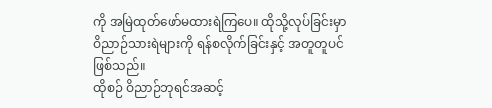ကို အမြဲထုတ်ဖော်မထားရဲကြပေ။ ထိုသို့လုပ်ခြင်းမှာ ဝိညာဉ်သားရဲများကို ရန်စလိုက်ခြင်းနှင့် အတူတူပင် ဖြစ်သည်။
ထိုစဉ် ဝိညာဉ်ဘုရင်အဆင့်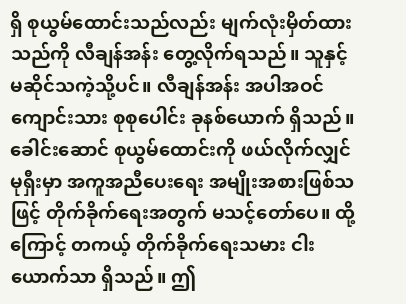ရှိ စုယွမ်ထောင်းသည်လည်း မျက်လုံးမှိတ်ထားသည်ကို လီချန်အန်း တွေ့လိုက်ရသည်။ သူနှင့် မဆိုင်သကဲ့သို့ပင်။ လီချန်အန်း အပါအဝင် ကျောင်းသား စုစုပေါင်း ခုနစ်ယောက် ရှိသည်။ ခေါင်းဆောင် စုယွမ်ထောင်းကို ဖယ်လိုက်လျှင် မုရှီးမှာ အကူအညီပေးရေး အမျိုးအစားဖြစ်သဖြင့် တိုက်ခိုက်ရေးအတွက် မသင့်တော်ပေ။ ထို့ကြောင့် တကယ့် တိုက်ခိုက်ရေးသမား ငါးယောက်သာ ရှိသည်။ ဤ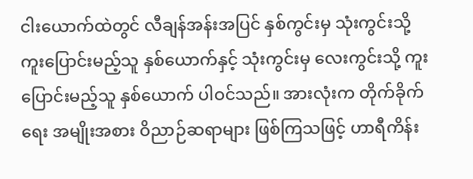ငါးယောက်ထဲတွင် လီချန်အန်းအပြင် နှစ်ကွင်းမှ သုံးကွင်းသို့ ကူးပြောင်းမည့်သူ နှစ်ယောက်နှင့် သုံးကွင်းမှ လေးကွင်းသို့ ကူးပြောင်းမည့်သူ နှစ်ယောက် ပါဝင်သည်။ အားလုံးက တိုက်ခိုက်ရေး အမျိုးအစား ဝိညာဉ်ဆရာများ ဖြစ်ကြသဖြင့် ဟာရီကိန်း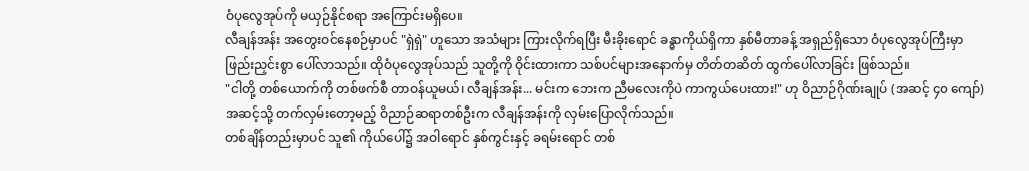ဝံပုလွေအုပ်ကို မယှဉ်နိုင်စရာ အကြောင်းမရှိပေ။
လီချန်အန်း အတွေးဝင်နေစဉ်မှာပင် "ရှဲရှဲ" ဟူသော အသံများ ကြားလိုက်ရပြီး မီးခိုးရောင် ခန္ဓာကိုယ်ရှိကာ နှစ်မီတာခန့် အရှည်ရှိသော ဝံပုလွေအုပ်ကြီးမှာ ဖြည်းညှင်းစွာ ပေါ်လာသည်။ ထိုဝံပုလွေအုပ်သည် သူတို့ကို ဝိုင်းထားကာ သစ်ပင်များအနောက်မှ တိတ်တဆိတ် ထွက်ပေါ်လာခြင်း ဖြစ်သည်။
"ငါတို့ တစ်ယောက်ကို တစ်ဖက်စီ တာဝန်ယူမယ်၊ လီချန်အန်း... မင်းက ဘေးက ညီမလေးကိုပဲ ကာကွယ်ပေးထား!" ဟု ဝိညာဉ်ဂိုဏ်းချုပ် (အဆင့် ၄၀ ကျော်) အဆင့်သို့ တက်လှမ်းတော့မည့် ဝိညာဉ်ဆရာတစ်ဦးက လီချန်အန်းကို လှမ်းပြောလိုက်သည်။
တစ်ချိန်တည်းမှာပင် သူ၏ ကိုယ်ပေါ်၌ အဝါရောင် နှစ်ကွင်းနှင့် ခရမ်းရောင် တစ်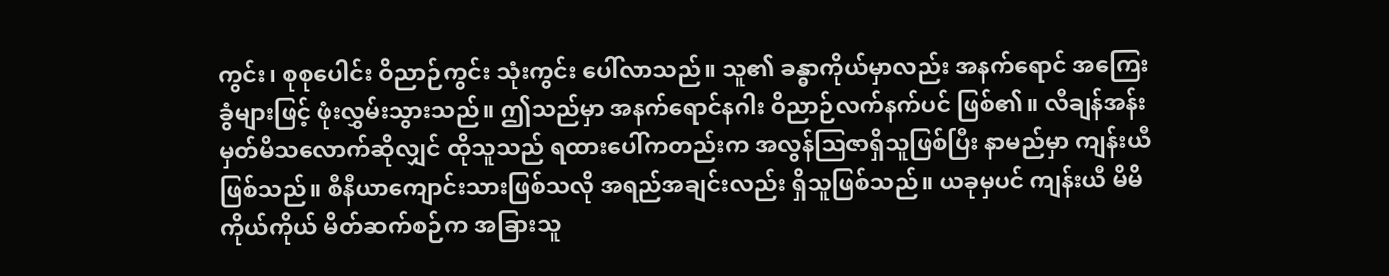ကွင်း၊ စုစုပေါင်း ဝိညာဉ်ကွင်း သုံးကွင်း ပေါ်လာသည်။ သူ၏ ခန္ဓာကိုယ်မှာလည်း အနက်ရောင် အကြေးခွံများဖြင့် ဖုံးလွှမ်းသွားသည်။ ဤသည်မှာ အနက်ရောင်နဂါး ဝိညာဉ်လက်နက်ပင် ဖြစ်၏။ လီချန်အန်း မှတ်မိသလောက်ဆိုလျှင် ထိုသူသည် ရထားပေါ်ကတည်းက အလွန်ဩဇာရှိသူဖြစ်ပြီး နာမည်မှာ ကျန်းယီ ဖြစ်သည်။ စီနီယာကျောင်းသားဖြစ်သလို အရည်အချင်းလည်း ရှိသူဖြစ်သည်။ ယခုမှပင် ကျန်းယီ မိမိကိုယ်ကိုယ် မိတ်ဆက်စဉ်က အခြားသူ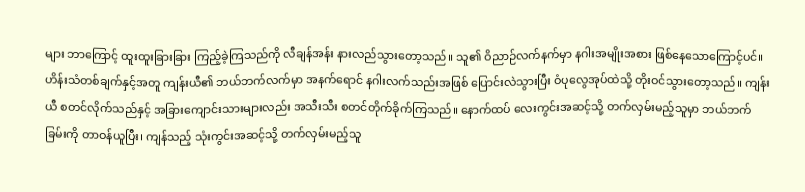များ ဘာကြောင့် ထူးထူးခြားခြား ကြည့်ခဲ့ကြသည်ကို လီချန်အန်း နားလည်သွားတော့သည်။ သူ၏ ဝိညာဉ်လက်နက်မှာ နဂါးအမျိုးအစား ဖြစ်နေသောကြောင့်ပင်။
ဟိန်းသံတစ်ချက်နှင့်အတူ ကျန်းယီ၏ ဘယ်ဘက်လက်မှာ အနက်ရောင် နဂါးလက်သည်းအဖြစ် ပြောင်းလဲသွားပြီး ဝံပုလွေအုပ်ထဲသို့ တိုးဝင်သွားတော့သည်။ ကျန်းယီ စတင်လိုက်သည်နှင့် အခြားကျောင်းသားများလည်း အသီးသီး စတင်တိုက်ခိုက်ကြသည်။ နောက်ထပ် လေးကွင်းအဆင့်သို့ တက်လှမ်းမည့်သူမှာ ဘယ်ဘက်ခြမ်းကို တာဝန်ယူပြီး၊ ကျန်သည့် သုံးကွင်းအဆင့်သို့ တက်လှမ်းမည့်သူ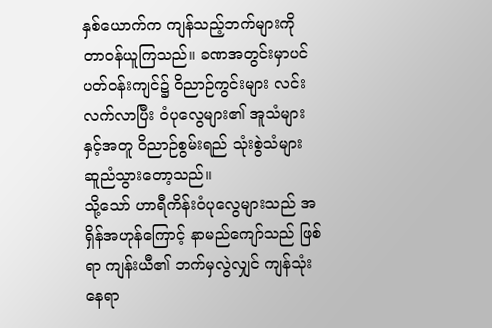နှစ်ယောက်က ကျန်သည့်ဘက်များကို တာဝန်ယူကြသည်။ ခဏအတွင်းမှာပင် ပတ်ဝန်းကျင်၌ ဝိညာဉ်ကွင်းများ လင်းလက်လာပြီး ဝံပုလွေများ၏ အူသံများနှင့်အတူ ဝိညာဉ်စွမ်းရည် သုံးစွဲသံများ ဆူညံသွားတော့သည်။
သို့သော် ဟာရီကိန်းဝံပုလွေများသည် အရှိန်အဟုန်ကြောင့် နာမည်ကျော်သည် ဖြစ်ရာ ကျန်းယီ၏ ဘက်မှလွဲလျှင် ကျန်သုံးနေရာ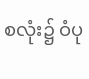စလုံး၌ ဝံပု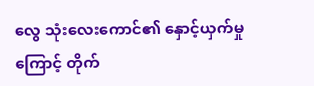လွေ သုံးလေးကောင်၏ နှောင့်ယှက်မှုကြောင့် တိုက်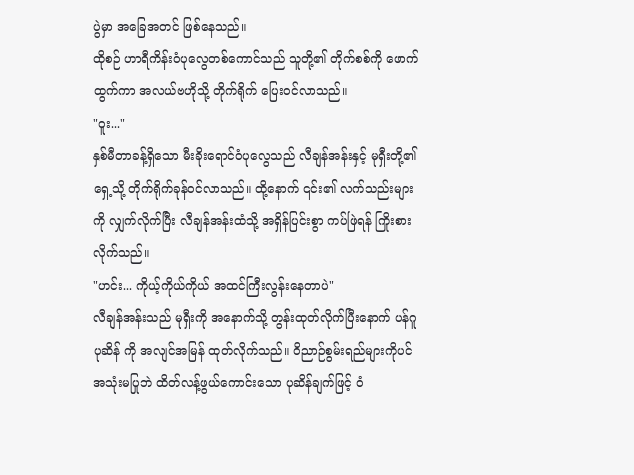ပွဲမှာ အခြေအတင် ဖြစ်နေသည်။
ထိုစဉ် ဟာရီကိန်းဝံပုလွေတစ်ကောင်သည် သူတို့၏ တိုက်စစ်ကို ဖောက်ထွက်ကာ အလယ်ဗဟိုသို့ တိုက်ရိုက် ပြေးဝင်လာသည်။
"ဝူး..."
နှစ်မီတာခန့်ရှိသော မီးခိုးရောင်ဝံပုလွေသည် လီချန်အန်းနှင့် မုရှီးတို့၏ ရှေ့သို့ တိုက်ရိုက်ခုန်ဝင်လာသည်။ ထို့နောက် ၎င်း၏ လက်သည်းများကို လျှက်လိုက်ပြီး လီချန်အန်းထံသို့ အရှိန်ပြင်းစွာ ကပ်ဖြဲရန် ကြိုးစားလိုက်သည်။
"ဟင်း... ကိုယ့်ကိုယ်ကိုယ် အထင်ကြီးလွန်းနေတာပဲ"
လီချန်အန်းသည် မုရှီးကို အနောက်သို့ တွန်းထုတ်လိုက်ပြီးနောက် ပန်ဂူပုဆိန် ကို အလျင်အမြန် ထုတ်လိုက်သည်။ ဝိညာဉ်စွမ်းရည်များကိုပင် အသုံးမပြုဘဲ ထိတ်လန့်ဖွယ်ကောင်းသော ပုဆိန်ချက်ဖြင့် ဝံ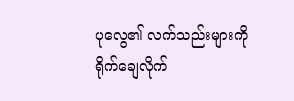ပုလွေ၏ လက်သည်းများကို ရိုက်ချေလိုက်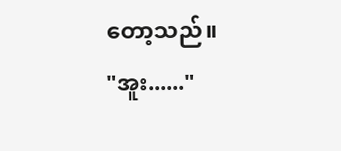တော့သည်။
"အူး......"